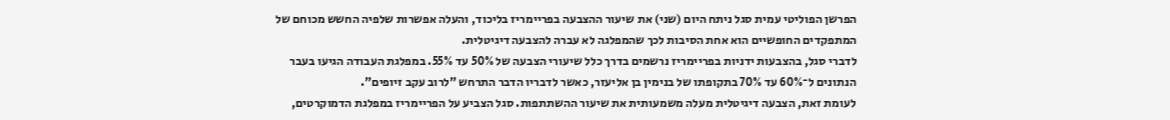הפרשן הפוליטי עמית סגל ניתח היום (שני) את שיעור ההצבעה בפריימריז בליכוד, והעלה אפשרות שלפיה החשש מכוחם של המתפקדים החופשיים הוא אחת הסיבות לכך שהמפלגה לא עברה להצבעה דיגיטלית.
לדברי סגל, בהצבעות ידניות בפריימריז נרשמים בדרך כלל שיעורי הצבעה של 50% עד 55%. במפלגת העבודה הגיעו בעבר הנתונים ל־60% עד 70% בתקופתו של בנימין בן אליעזר, כאשר לדבריו הדבר התרחש "לרוב עקב זיופים".
לעומת זאת, הצבעה דיגיטלית מעלה משמעותית את שיעור ההשתתפות. סגל הצביע על הפריימריז במפלגת הדמוקרטים,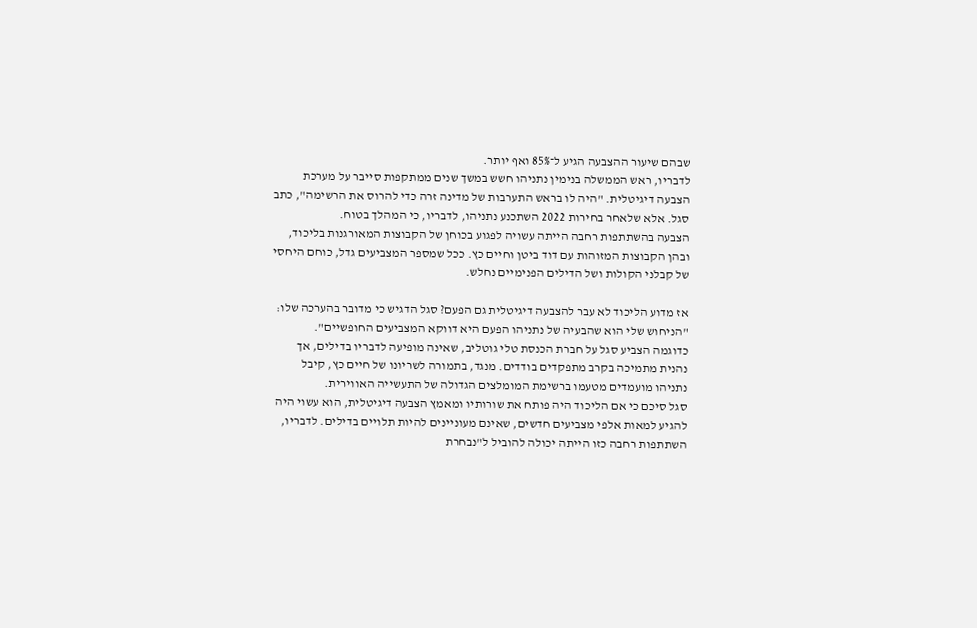שבהם שיעור ההצבעה הגיע ל־85% ואף יותר.
לדבריו, ראש הממשלה בנימין נתניהו חשש במשך שנים ממתקפות סייבר על מערכת הצבעה דיגיטלית. "היה לו בראש התערבות של מדינה זרה כדי להרוס את הרשימה", כתב סגל. אלא שלאחר בחירות 2022 השתכנע נתניהו, לדבריו, כי המהלך בטוח.
הצבעה בהשתתפות רחבה הייתה עשויה לפגוע בכוחן של הקבוצות המאורגנות בליכוד, ובהן הקבוצות המזוהות עם דוד ביטן וחיים כץ. ככל שמספר המצביעים גדל, כוחם היחסי של קבלני הקולות ושל הדילים הפנימיים נחלש.

אז מדוע הליכוד לא עבר להצבעה דיגיטלית גם הפעם? סגל הדגיש כי מדובר בהערכה שלו: "הניחוש שלי הוא שהבעיה של נתניהו הפעם היא דווקא המצביעים החופשיים".
כדוגמה הצביע סגל על חברת הכנסת טלי גוטליב, שאינה מופיעה לדבריו בדילים, אך נהנית מתמיכה בקרב מתפקדים בודדים. מנגד, בתמורה לשריונו של חיים כץ, קיבל נתניהו מועמדים מטעמו ברשימת המומלצים הגדולה של התעשייה האווירית.
סגל סיכם כי אם הליכוד היה פותח את שורותיו ומאמץ הצבעה דיגיטלית, הוא עשוי היה להגיע למאות אלפי מצביעים חדשים, שאינם מעוניינים להיות תלויים בדילים. לדבריו, השתתפות רחבה כזו הייתה יכולה להוביל ל"נבחרת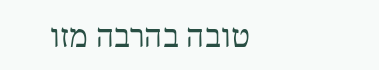טובה בהרבה מזו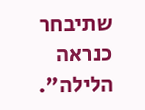שתיבחר כנראה הלילה".